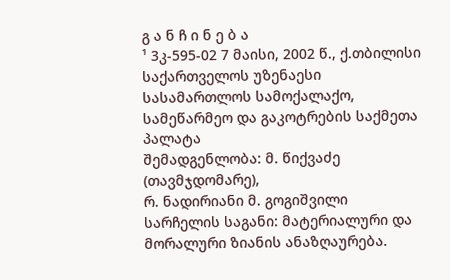გ ა ნ ჩ ი ნ ე ბ ა
¹ 3კ-595-02 7 მაისი, 2002 წ., ქ.თბილისი
საქართველოს უზენაესი სასამართლოს სამოქალაქო, სამეწარმეო და გაკოტრების საქმეთა პალატა
შემადგენლობა: მ. წიქვაძე (თავმჯდომარე),
რ. ნადირიანი მ. გოგიშვილი
სარჩელის საგანი: მატერიალური და მორალური ზიანის ანაზღაურება.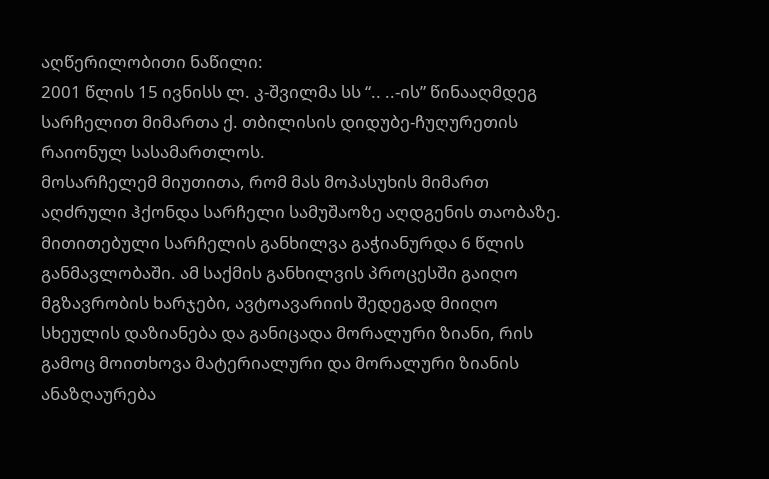აღწერილობითი ნაწილი:
2001 წლის 15 ივნისს ლ. კ-შვილმა სს “.. ..-ის” წინააღმდეგ სარჩელით მიმართა ქ. თბილისის დიდუბე-ჩუღურეთის რაიონულ სასამართლოს.
მოსარჩელემ მიუთითა, რომ მას მოპასუხის მიმართ აღძრული ჰქონდა სარჩელი სამუშაოზე აღდგენის თაობაზე. მითითებული სარჩელის განხილვა გაჭიანურდა 6 წლის განმავლობაში. ამ საქმის განხილვის პროცესში გაიღო მგზავრობის ხარჯები, ავტოავარიის შედეგად მიიღო სხეულის დაზიანება და განიცადა მორალური ზიანი, რის გამოც მოითხოვა მატერიალური და მორალური ზიანის ანაზღაურება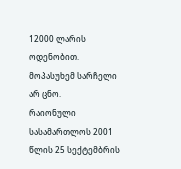12000 ლარის ოდენობით.
მოპასუხემ სარჩელი არ ცნო.
რაიონული სასამართლოს 2001 წლის 25 სექტემბრის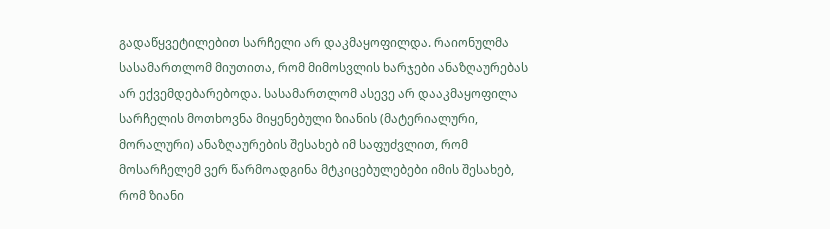გადაწყვეტილებით სარჩელი არ დაკმაყოფილდა. რაიონულმა სასამართლომ მიუთითა, რომ მიმოსვლის ხარჯები ანაზღაურებას არ ექვემდებარებოდა. სასამართლომ ასევე არ დააკმაყოფილა სარჩელის მოთხოვნა მიყენებული ზიანის (მატერიალური, მორალური) ანაზღაურების შესახებ იმ საფუძვლით, რომ მოსარჩელემ ვერ წარმოადგინა მტკიცებულებები იმის შესახებ, რომ ზიანი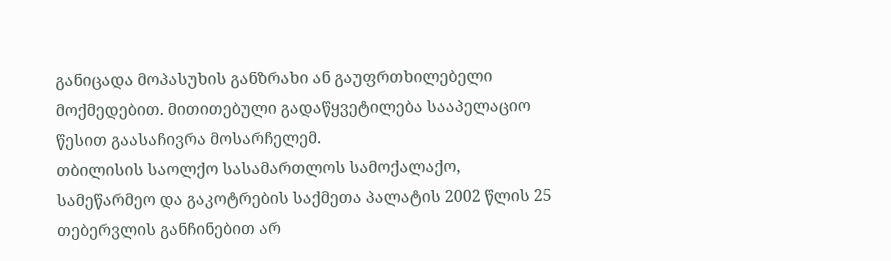განიცადა მოპასუხის განზრახი ან გაუფრთხილებელი მოქმედებით. მითითებული გადაწყვეტილება სააპელაციო წესით გაასაჩივრა მოსარჩელემ.
თბილისის საოლქო სასამართლოს სამოქალაქო, სამეწარმეო და გაკოტრების საქმეთა პალატის 2002 წლის 25 თებერვლის განჩინებით არ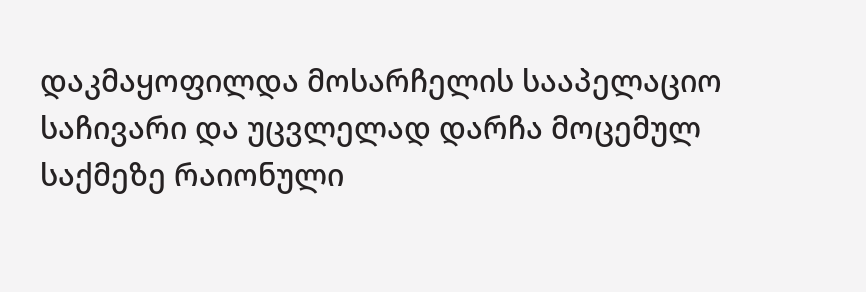დაკმაყოფილდა მოსარჩელის სააპელაციო საჩივარი და უცვლელად დარჩა მოცემულ საქმეზე რაიონული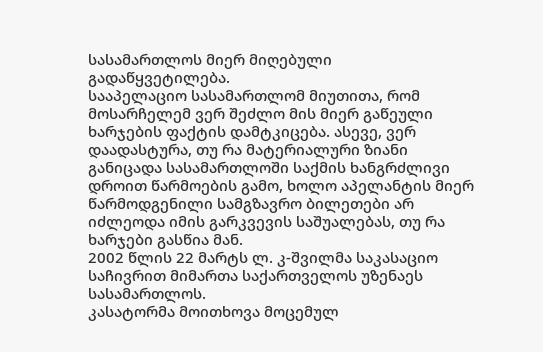სასამართლოს მიერ მიღებული გადაწყვეტილება.
სააპელაციო სასამართლომ მიუთითა, რომ მოსარჩელემ ვერ შეძლო მის მიერ გაწეული ხარჯების ფაქტის დამტკიცება. ასევე, ვერ დაადასტურა, თუ რა მატერიალური ზიანი განიცადა სასამართლოში საქმის ხანგრძლივი დროით წარმოების გამო, ხოლო აპელანტის მიერ წარმოდგენილი სამგზავრო ბილეთები არ იძლეოდა იმის გარკვევის საშუალებას, თუ რა ხარჯები გასწია მან.
2002 წლის 22 მარტს ლ. კ-შვილმა საკასაციო საჩივრით მიმართა საქართველოს უზენაეს სასამართლოს.
კასატორმა მოითხოვა მოცემულ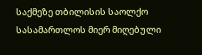საქმეზე თბილისის საოლქო სასამართლოს მიერ მიღებული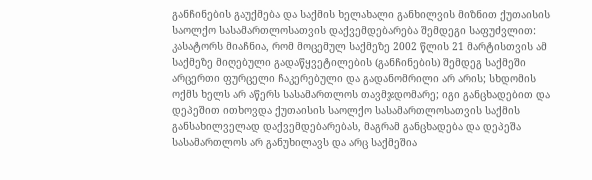განჩინების გაუქმება და საქმის ხელახალი განხილვის მიზნით ქუთაისის საოლქო სასამართლოსათვის დაქვემდებარება შემდეგი საფუძვლით:
კასატორს მიაჩნია, რომ მოცემულ საქმეზე 2002 წლის 21 მარტისთვის ამ საქმეზე მიღებული გადაწყვეტილების (განჩინების) შემდეგ საქმეში არცერთი ფურცელი ჩაკერებული და გადანომრილი არ არის; სხდომის ოქმს ხელს არ აწერს სასამართლოს თავმჯდომარე; იგი განცხადებით და დეპეშით ითხოვდა ქუთაისის საოლქო სასამართლოსათვის საქმის განსახილველად დაქვემდებარებას, მაგრამ განცხადება და დეპეშა სასამართლოს არ განუხილავს და არც საქმეშია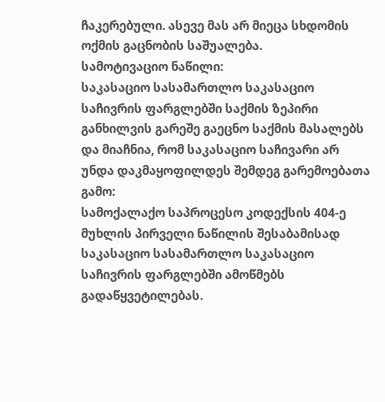ჩაკერებული. ასევე მას არ მიეცა სხდომის ოქმის გაცნობის საშუალება.
სამოტივაციო ნაწილი:
საკასაციო სასამართლო საკასაციო საჩივრის ფარგლებში საქმის ზეპირი განხილვის გარეშე გაეცნო საქმის მასალებს და მიაჩნია, რომ საკასაციო საჩივარი არ უნდა დაკმაყოფილდეს შემდეგ გარემოებათა გამო:
სამოქალაქო საპროცესო კოდექსის 404-ე მუხლის პირველი ნაწილის შესაბამისად საკასაციო სასამართლო საკასაციო საჩივრის ფარგლებში ამოწმებს გადაწყვეტილებას.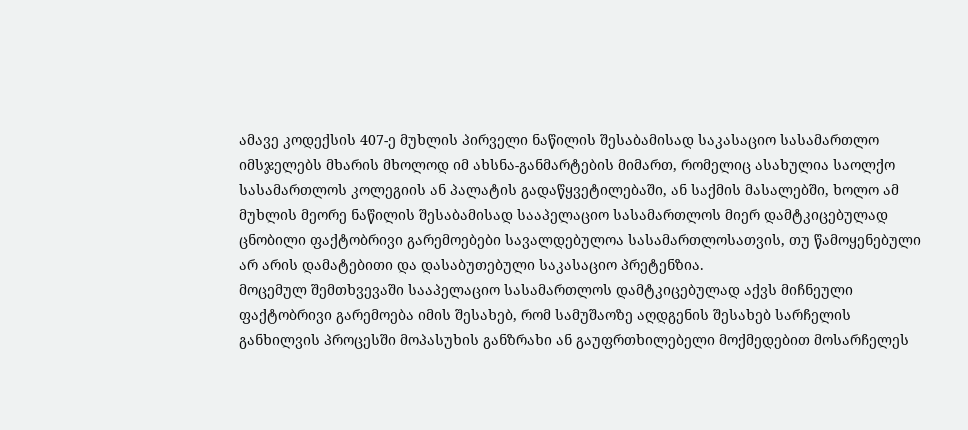ამავე კოდექსის 407-ე მუხლის პირველი ნაწილის შესაბამისად საკასაციო სასამართლო იმსჯელებს მხარის მხოლოდ იმ ახსნა-განმარტების მიმართ, რომელიც ასახულია საოლქო სასამართლოს კოლეგიის ან პალატის გადაწყვეტილებაში, ან საქმის მასალებში, ხოლო ამ მუხლის მეორე ნაწილის შესაბამისად სააპელაციო სასამართლოს მიერ დამტკიცებულად ცნობილი ფაქტობრივი გარემოებები სავალდებულოა სასამართლოსათვის, თუ წამოყენებული არ არის დამატებითი და დასაბუთებული საკასაციო პრეტენზია.
მოცემულ შემთხვევაში სააპელაციო სასამართლოს დამტკიცებულად აქვს მიჩნეული ფაქტობრივი გარემოება იმის შესახებ, რომ სამუშაოზე აღდგენის შესახებ სარჩელის განხილვის პროცესში მოპასუხის განზრახი ან გაუფრთხილებელი მოქმედებით მოსარჩელეს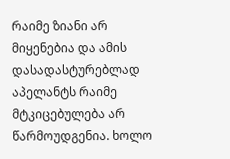რაიმე ზიანი არ მიყენებია და ამის დასადასტურებლად აპელანტს რაიმე მტკიცებულება არ წარმოუდგენია. ხოლო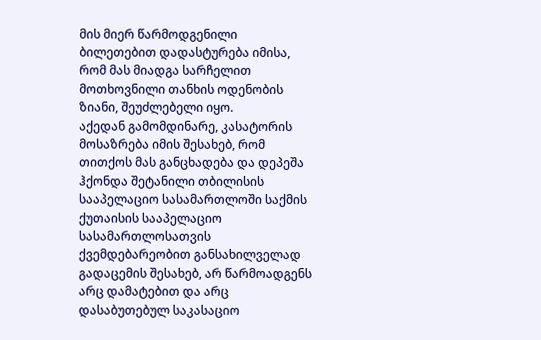მის მიერ წარმოდგენილი ბილეთებით დადასტურება იმისა, რომ მას მიადგა სარჩელით მოთხოვნილი თანხის ოდენობის ზიანი, შეუძლებელი იყო.
აქედან გამომდინარე, კასატორის მოსაზრება იმის შესახებ, რომ თითქოს მას განცხადება და დეპეშა ჰქონდა შეტანილი თბილისის სააპელაციო სასამართლოში საქმის ქუთაისის სააპელაციო სასამართლოსათვის ქვემდებარეობით განსახილველად გადაცემის შესახებ, არ წარმოადგენს არც დამატებით და არც დასაბუთებულ საკასაციო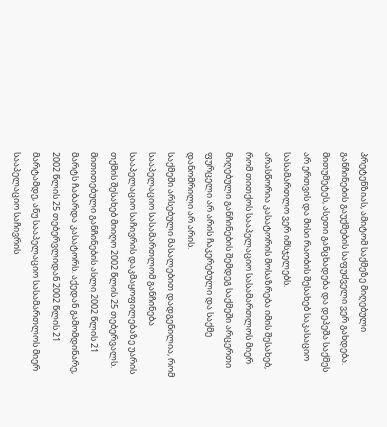პრეტენზიას, ამიტომ საქმეზე მიღებული განჩინების გაუქმების საფუძველი ვერ გახდება. მითუმეტეს, ასეთი განცხადება და დეპეშა საქმეს არ ერთვის და მისი რაობის შესახებ საკასაციო სასამართლო ვერ იმსჯელებს.
არასწორია კასატორის მოსაზრება იმის შესახებ, რომ თითქოს სააპელაციო სასამართლოს მიერ მიღებული განჩინების შემდეგ საქმეში არცერთი ფურცელი არ არის ჩაკერებული და საქმე დანომრილი არ არის.
საქმეში არსებული მასალებით დადგენილია, რომ სააპელაციო სასამართლომ განჩინება სააპელაციო საჩივრის დაკმაყოფილებაზე უარის თქმის შესახებ მიიღო 2002 წლის 25 თებერვალს.
მითითებული განჩინების ასლი 2002 წლის 21 მარტს ჩაბარდა კასატორს. აქედან გამომდინარე, 2002 წლის 25 თებერვლიდან 2002 წლის 21 მარტამდე, ანუ სააპელაციო სასამართლოს მიერ სააპელაციო საჩივრის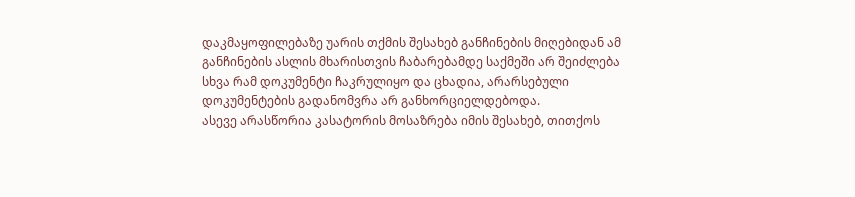დაკმაყოფილებაზე უარის თქმის შესახებ განჩინების მიღებიდან ამ განჩინების ასლის მხარისთვის ჩაბარებამდე საქმეში არ შეიძლება სხვა რამ დოკუმენტი ჩაკრულიყო და ცხადია, არარსებული დოკუმენტების გადანომვრა არ განხორციელდებოდა.
ასევე არასწორია კასატორის მოსაზრება იმის შესახებ, თითქოს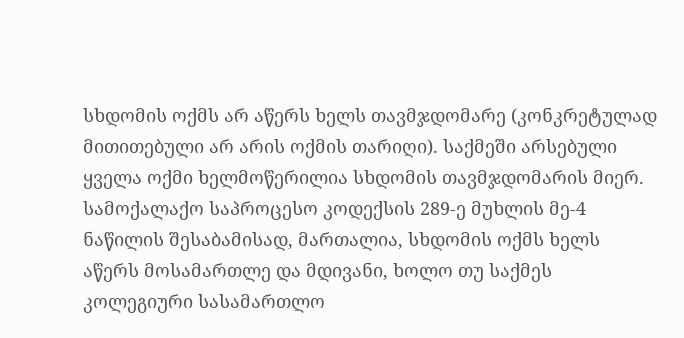სხდომის ოქმს არ აწერს ხელს თავმჯდომარე (კონკრეტულად მითითებული არ არის ოქმის თარიღი). საქმეში არსებული ყველა ოქმი ხელმოწერილია სხდომის თავმჯდომარის მიერ.
სამოქალაქო საპროცესო კოდექსის 289-ე მუხლის მე-4 ნაწილის შესაბამისად, მართალია, სხდომის ოქმს ხელს აწერს მოსამართლე და მდივანი, ხოლო თუ საქმეს კოლეგიური სასამართლო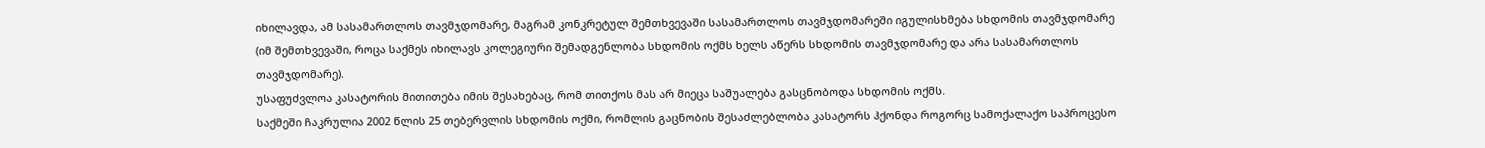იხილავდა, ამ სასამართლოს თავმჯდომარე, მაგრამ კონკრეტულ შემთხვევაში სასამართლოს თავმჯდომარეში იგულისხმება სხდომის თავმჯდომარე (იმ შემთხვევაში, როცა საქმეს იხილავს კოლეგიური შემადგენლობა სხდომის ოქმს ხელს აწერს სხდომის თავმჯდომარე და არა სასამართლოს თავმჯდომარე).
უსაფუძვლოა კასატორის მითითება იმის შესახებაც, რომ თითქოს მას არ მიეცა საშუალება გასცნობოდა სხდომის ოქმს.
საქმეში ჩაკრულია 2002 წლის 25 თებერვლის სხდომის ოქმი, რომლის გაცნობის შესაძლებლობა კასატორს ჰქონდა როგორც სამოქალაქო საპროცესო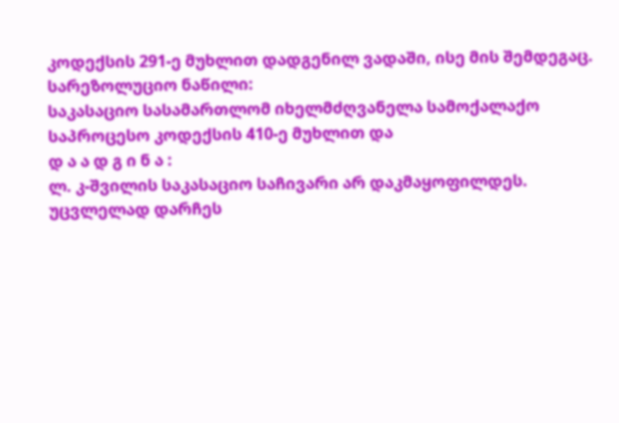კოდექსის 291-ე მუხლით დადგენილ ვადაში, ისე მის შემდეგაც.
სარეზოლუციო ნაწილი:
საკასაციო სასამართლომ იხელმძღვანელა სამოქალაქო საპროცესო კოდექსის 410-ე მუხლით და
დ ა ა დ გ ი ნ ა :
ლ. კ-შვილის საკასაციო საჩივარი არ დაკმაყოფილდეს.
უცვლელად დარჩეს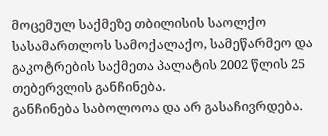მოცემულ საქმეზე თბილისის საოლქო სასამართლოს სამოქალაქო, სამეწარმეო და გაკოტრების საქმეთა პალატის 2002 წლის 25 თებერვლის განჩინება.
განჩინება საბოლოოა და არ გასაჩივრდება.